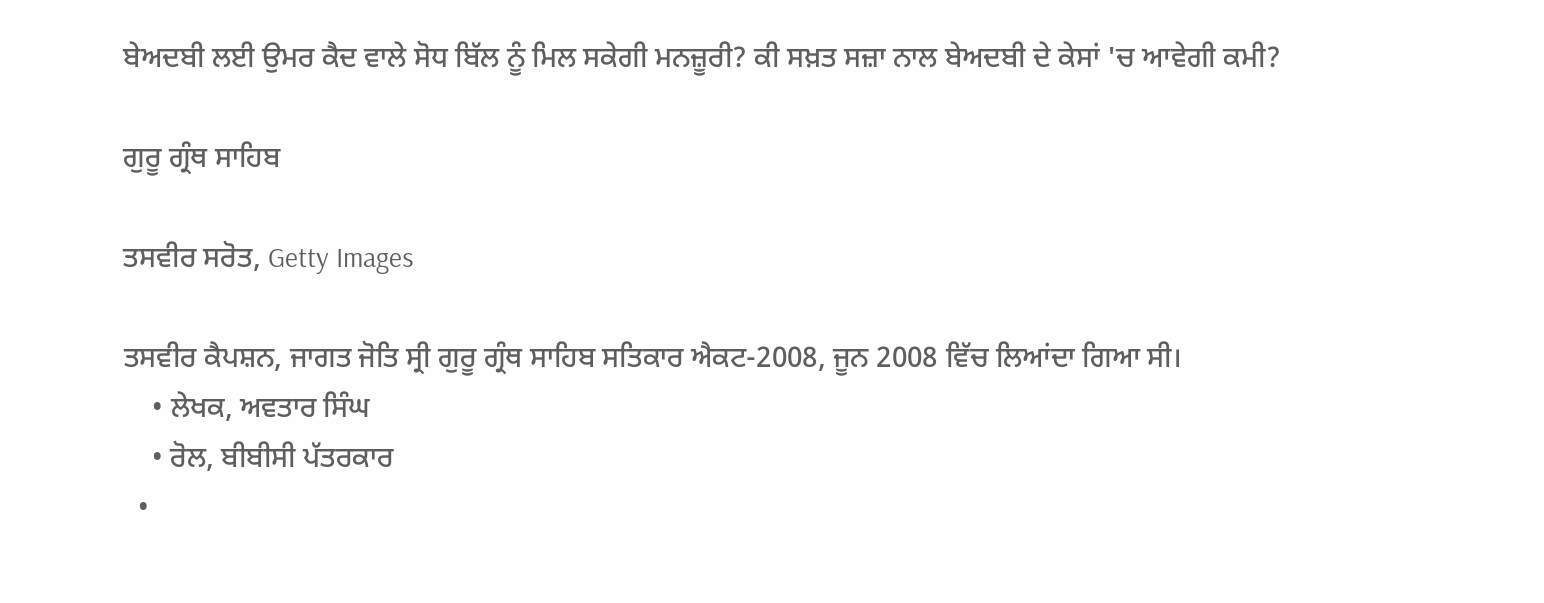ਬੇਅਦਬੀ ਲਈ ਉਮਰ ਕੈਦ ਵਾਲੇ ਸੋਧ ਬਿੱਲ ਨੂੰ ਮਿਲ ਸਕੇਗੀ ਮਨਜ਼ੂਰੀ? ਕੀ ਸਖ਼ਤ ਸਜ਼ਾ ਨਾਲ ਬੇਅਦਬੀ ਦੇ ਕੇਸਾਂ 'ਚ ਆਵੇਗੀ ਕਮੀ?

ਗੁਰੂ ਗ੍ਰੰਥ ਸਾਹਿਬ

ਤਸਵੀਰ ਸਰੋਤ, Getty Images

ਤਸਵੀਰ ਕੈਪਸ਼ਨ, ਜਾਗਤ ਜੋਤਿ ਸ੍ਰੀ ਗੁਰੂ ਗ੍ਰੰਥ ਸਾਹਿਬ ਸਤਿਕਾਰ ਐਕਟ-2008, ਜੂਨ 2008 ਵਿੱਚ ਲਿਆਂਦਾ ਗਿਆ ਸੀ।
    • ਲੇਖਕ, ਅਵਤਾਰ ਸਿੰਘ
    • ਰੋਲ, ਬੀਬੀਸੀ ਪੱਤਰਕਾਰ
  •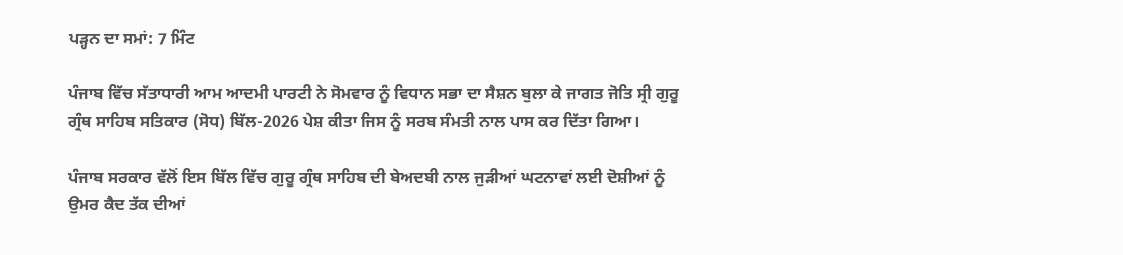ਪੜ੍ਹਨ ਦਾ ਸਮਾਂ: 7 ਮਿੰਟ

ਪੰਜਾਬ ਵਿੱਚ ਸੱਤਾਧਾਰੀ ਆਮ ਆਦਮੀ ਪਾਰਟੀ ਨੇ ਸੋਮਵਾਰ ਨੂੰ ਵਿਧਾਨ ਸਭਾ ਦਾ ਸੈਸ਼ਨ ਬੁਲਾ ਕੇ ਜਾਗਤ ਜੋਤਿ ਸ੍ਰੀ ਗੁਰੂ ਗ੍ਰੰਥ ਸਾਹਿਬ ਸਤਿਕਾਰ (ਸੋਧ) ਬਿੱਲ-2026 ਪੇਸ਼ ਕੀਤਾ ਜਿਸ ਨੂੰ ਸਰਬ ਸੰਮਤੀ ਨਾਲ ਪਾਸ ਕਰ ਦਿੱਤਾ ਗਿਆ।

ਪੰਜਾਬ ਸਰਕਾਰ ਵੱਲੋਂ ਇਸ ਬਿੱਲ ਵਿੱਚ ਗੁਰੂ ਗ੍ਰੰਥ ਸਾਹਿਬ ਦੀ ਬੇਅਦਬੀ ਨਾਲ ਜੁੜੀਆਂ ਘਟਨਾਵਾਂ ਲਈ ਦੋਸ਼ੀਆਂ ਨੂੰ ਉਮਰ ਕੈਦ ਤੱਕ ਦੀਆਂ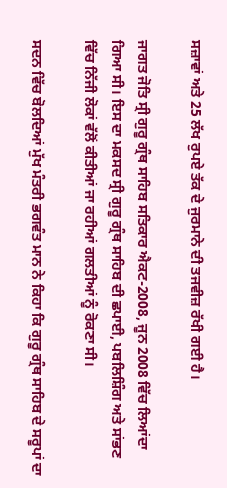ਸਜ਼ਾਵਾਂ ਅਤੇ 25 ਲੱਖ ਰੁਪਏ ਤੱਕ ਦੇ ਜੁਰਮਾਨੇ ਦੀ ਤਜਵੀਜ਼ ਰੱਖੀ ਗਈ ਹੈ।

ਜਾਗਤ ਜੋਤਿ ਸ੍ਰੀ ਗੁਰੂ ਗ੍ਰੰਥ ਸਾਹਿਬ ਸਤਿਕਾਰ ਐਕਟ-2008, ਜੂਨ 2008 ਵਿੱਚ ਲਿਆਂਦਾ ਗਿਆ ਸੀ। ਇਸ ਦਾ ਮਕਸਦ ਸ੍ਰੀ ਗੁਰੂ ਗ੍ਰੰਥ ਸਾਹਿਬ ਦੀ ਛਪਾਈ, ਪਬਲਿਸ਼ਿੰਗ ਅਤੇ ਸਾਂਭਣ ਵਿੱਚ ਨਿੱਜੀ ਲੋਕਾਂ ਵੱਲੋਂ ਕੀਤੀਆਂ ਜਾ ਰਹੀਆਂ ਗਲਤੀਆਂ ਨੂੰ ਰੋਕਣਾ ਸੀ।

ਸਦਨ ਵਿੱਚ ਬੋਲਦਿਆਂ ਮੁੱਖ ਮੰਤਰੀ ਭਗਵੰਤ ਮਾਨ ਨੇ ਕਿਹਾ ਕਿ ਗੁਰੂ ਗ੍ਰੰਥ ਸਾਹਿਬ ਦੇ ਸਰੂਪਾਂ ਦਾ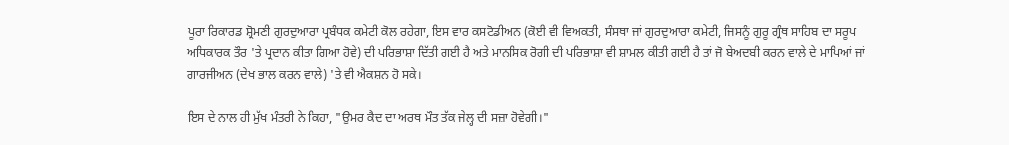ਪੂਰਾ ਰਿਕਾਰਡ ਸ਼੍ਰੋਮਣੀ ਗੁਰਦੁਆਰਾ ਪ੍ਰਬੰਧਕ ਕਮੇਟੀ ਕੋਲ ਰਹੇਗਾ, ਇਸ ਵਾਰ ਕਸਟੋਡੀਅਨ (ਕੋਈ ਵੀ ਵਿਅਕਤੀ, ਸੰਸਥਾ ਜਾਂ ਗੁਰਦੁਆਰਾ ਕਮੇਟੀ, ਜਿਸਨੂੰ ਗੁਰੂ ਗ੍ਰੰਥ ਸਾਹਿਬ ਦਾ ਸਰੂਪ ਅਧਿਕਾਰਕ ਤੌਰ 'ਤੇ ਪ੍ਰਦਾਨ ਕੀਤਾ ਗਿਆ ਹੋਵੇ) ਦੀ ਪਰਿਭਾਸ਼ਾ ਦਿੱਤੀ ਗਈ ਹੈ ਅਤੇ ਮਾਨਸਿਕ ਰੋਗੀ ਦੀ ਪਰਿਭਾਸ਼ਾ ਵੀ ਸ਼ਾਮਲ ਕੀਤੀ ਗਈ ਹੈ ਤਾਂ ਜੋ ਬੇਅਦਬੀ ਕਰਨ ਵਾਲੇ ਦੇ ਮਾਪਿਆਂ ਜਾਂ ਗਾਰਜੀਅਨ (ਦੇਖ ਭਾਲ ਕਰਨ ਵਾਲੇ) 'ਤੇ ਵੀ ਐਕਸ਼ਨ ਹੋ ਸਕੇ।

ਇਸ ਦੇ ਨਾਲ ਹੀ ਮੁੱਖ ਮੰਤਰੀ ਨੇ ਕਿਹਾ, "ਉਮਰ ਕੈਦ ਦਾ ਅਰਥ ਮੌਤ ਤੱਕ ਜੇਲ੍ਹ ਦੀ ਸਜ਼ਾ ਹੋਵੇਗੀ।"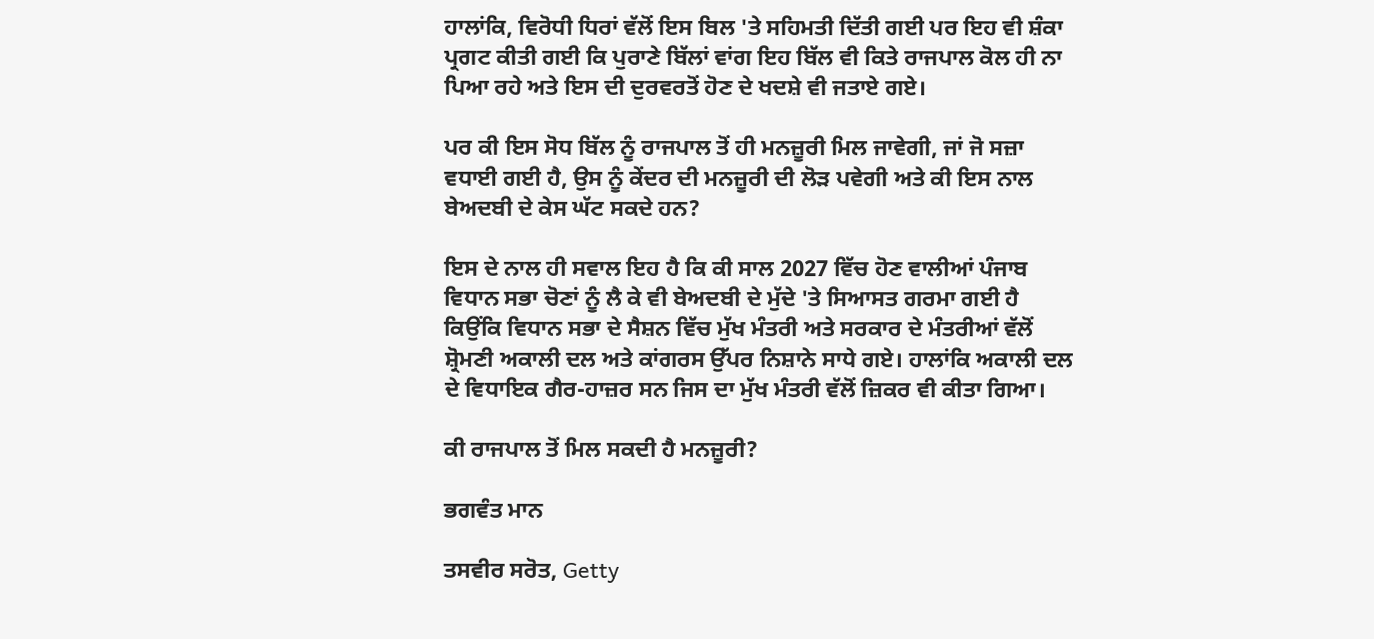ਹਾਲਾਂਕਿ, ਵਿਰੋਧੀ ਧਿਰਾਂ ਵੱਲੋਂ ਇਸ ਬਿਲ 'ਤੇ ਸਹਿਮਤੀ ਦਿੱਤੀ ਗਈ ਪਰ ਇਹ ਵੀ ਸ਼ੰਕਾ ਪ੍ਰਗਟ ਕੀਤੀ ਗਈ ਕਿ ਪੁਰਾਣੇ ਬਿੱਲਾਂ ਵਾਂਗ ਇਹ ਬਿੱਲ ਵੀ ਕਿਤੇ ਰਾਜਪਾਲ ਕੋਲ ਹੀ ਨਾ ਪਿਆ ਰਹੇ ਅਤੇ ਇਸ ਦੀ ਦੁਰਵਰਤੋਂ ਹੋਣ ਦੇ ਖਦਸ਼ੇ ਵੀ ਜਤਾਏ ਗਏ।

ਪਰ ਕੀ ਇਸ ਸੋਧ ਬਿੱਲ ਨੂੰ ਰਾਜਪਾਲ ਤੋਂ ਹੀ ਮਨਜ਼ੂਰੀ ਮਿਲ ਜਾਵੇਗੀ, ਜਾਂ ਜੋ ਸਜ਼ਾ ਵਧਾਈ ਗਈ ਹੈ, ਉਸ ਨੂੰ ਕੇਂਦਰ ਦੀ ਮਨਜ਼ੂਰੀ ਦੀ ਲੋੜ ਪਵੇਗੀ ਅਤੇ ਕੀ ਇਸ ਨਾਲ ਬੇਅਦਬੀ ਦੇ ਕੇਸ ਘੱਟ ਸਕਦੇ ਹਨ?

ਇਸ ਦੇ ਨਾਲ ਹੀ ਸਵਾਲ ਇਹ ਹੈ ਕਿ ਕੀ ਸਾਲ 2027 ਵਿੱਚ ਹੋਣ ਵਾਲੀਆਂ ਪੰਜਾਬ ਵਿਧਾਨ ਸਭਾ ਚੋਣਾਂ ਨੂੰ ਲੈ ਕੇ ਵੀ ਬੇਅਦਬੀ ਦੇ ਮੁੱਦੇ 'ਤੇ ਸਿਆਸਤ ਗਰਮਾ ਗਈ ਹੈ ਕਿਉਂਕਿ ਵਿਧਾਨ ਸਭਾ ਦੇ ਸੈਸ਼ਨ ਵਿੱਚ ਮੁੱਖ ਮੰਤਰੀ ਅਤੇ ਸਰਕਾਰ ਦੇ ਮੰਤਰੀਆਂ ਵੱਲੋਂ ਸ਼੍ਰੋਮਣੀ ਅਕਾਲੀ ਦਲ ਅਤੇ ਕਾਂਗਰਸ ਉੱਪਰ ਨਿਸ਼ਾਨੇ ਸਾਧੇ ਗਏ। ਹਾਲਾਂਕਿ ਅਕਾਲੀ ਦਲ ਦੇ ਵਿਧਾਇਕ ਗੈਰ-ਹਾਜ਼ਰ ਸਨ ਜਿਸ ਦਾ ਮੁੱਖ ਮੰਤਰੀ ਵੱਲੋਂ ਜ਼ਿਕਰ ਵੀ ਕੀਤਾ ਗਿਆ।

ਕੀ ਰਾਜਪਾਲ ਤੋਂ ਮਿਲ ਸਕਦੀ ਹੈ ਮਨਜ਼ੂਰੀ?

ਭਗਵੰਤ ਮਾਨ

ਤਸਵੀਰ ਸਰੋਤ, Getty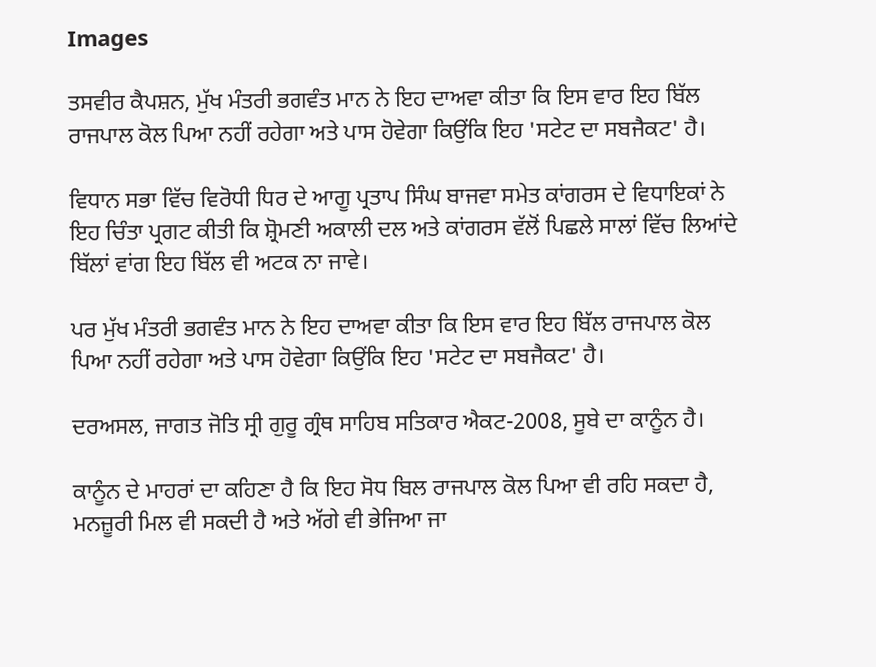Images

ਤਸਵੀਰ ਕੈਪਸ਼ਨ, ਮੁੱਖ ਮੰਤਰੀ ਭਗਵੰਤ ਮਾਨ ਨੇ ਇਹ ਦਾਅਵਾ ਕੀਤਾ ਕਿ ਇਸ ਵਾਰ ਇਹ ਬਿੱਲ ਰਾਜਪਾਲ ਕੋਲ ਪਿਆ ਨਹੀਂ ਰਹੇਗਾ ਅਤੇ ਪਾਸ ਹੋਵੇਗਾ ਕਿਉਂਕਿ ਇਹ 'ਸਟੇਟ ਦਾ ਸਬਜੈਕਟ' ਹੈ।

ਵਿਧਾਨ ਸਭਾ ਵਿੱਚ ਵਿਰੋਧੀ ਧਿਰ ਦੇ ਆਗੂ ਪ੍ਰਤਾਪ ਸਿੰਘ ਬਾਜਵਾ ਸਮੇਤ ਕਾਂਗਰਸ ਦੇ ਵਿਧਾਇਕਾਂ ਨੇ ਇਹ ਚਿੰਤਾ ਪ੍ਰਗਟ ਕੀਤੀ ਕਿ ਸ਼੍ਰੋਮਣੀ ਅਕਾਲੀ ਦਲ ਅਤੇ ਕਾਂਗਰਸ ਵੱਲੋਂ ਪਿਛਲੇ ਸਾਲਾਂ ਵਿੱਚ ਲਿਆਂਦੇ ਬਿੱਲਾਂ ਵਾਂਗ ਇਹ ਬਿੱਲ ਵੀ ਅਟਕ ਨਾ ਜਾਵੇ।

ਪਰ ਮੁੱਖ ਮੰਤਰੀ ਭਗਵੰਤ ਮਾਨ ਨੇ ਇਹ ਦਾਅਵਾ ਕੀਤਾ ਕਿ ਇਸ ਵਾਰ ਇਹ ਬਿੱਲ ਰਾਜਪਾਲ ਕੋਲ ਪਿਆ ਨਹੀਂ ਰਹੇਗਾ ਅਤੇ ਪਾਸ ਹੋਵੇਗਾ ਕਿਉਂਕਿ ਇਹ 'ਸਟੇਟ ਦਾ ਸਬਜੈਕਟ' ਹੈ।

ਦਰਅਸਲ, ਜਾਗਤ ਜੋਤਿ ਸ੍ਰੀ ਗੁਰੂ ਗ੍ਰੰਥ ਸਾਹਿਬ ਸਤਿਕਾਰ ਐਕਟ-2008, ਸੂਬੇ ਦਾ ਕਾਨੂੰਨ ਹੈ।

ਕਾਨੂੰਨ ਦੇ ਮਾਹਰਾਂ ਦਾ ਕਹਿਣਾ ਹੈ ਕਿ ਇਹ ਸੋਧ ਬਿਲ ਰਾਜਪਾਲ ਕੋਲ ਪਿਆ ਵੀ ਰਹਿ ਸਕਦਾ ਹੈ, ਮਨਜ਼ੂਰੀ ਮਿਲ ਵੀ ਸਕਦੀ ਹੈ ਅਤੇ ਅੱਗੇ ਵੀ ਭੇਜਿਆ ਜਾ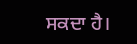ਸਕਦਾ ਹੈ।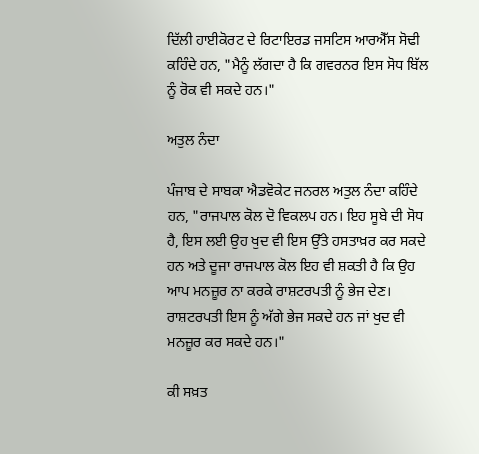ਦਿੱਲੀ ਹਾਈਕੋਰਟ ਦੇ ਰਿਟਾਇਰਡ ਜਸਟਿਸ ਆਰਐੱਸ ਸੋਢੀ ਕਹਿੰਦੇ ਹਨ, "ਮੈਨੂੰ ਲੱਗਦਾ ਹੈ ਕਿ ਗਵਰਨਰ ਇਸ ਸੋਧ ਬਿੱਲ ਨੂੰ ਰੋਕ ਵੀ ਸਕਦੇ ਹਨ।"

ਅਤੁਲ ਨੰਦਾ

ਪੰਜਾਬ ਦੇ ਸਾਬਕਾ ਐਡਵੋਕੇਟ ਜਨਰਲ ਅਤੁਲ ਨੰਦਾ ਕਹਿੰਦੇ ਹਨ, "ਰਾਜਪਾਲ ਕੋਲ ਦੋ ਵਿਕਲਪ ਹਨ। ਇਹ ਸੂਬੇ ਦੀ ਸੋਧ ਹੈ, ਇਸ ਲਈ ਉਹ ਖੁਦ ਵੀ ਇਸ ਉੱਤੇ ਹਸਤਾਖ਼ਰ ਕਰ ਸਕਦੇ ਹਨ ਅਤੇ ਦੂਜਾ ਰਾਜਪਾਲ ਕੋਲ ਇਹ ਵੀ ਸ਼ਕਤੀ ਹੈ ਕਿ ਉਹ ਆਪ ਮਨਜ਼ੂਰ ਨਾ ਕਰਕੇ ਰਾਸ਼ਟਰਪਤੀ ਨੂੰ ਭੇਜ ਦੇਣ। ਰਾਸ਼ਟਰਪਤੀ ਇਸ ਨੂੰ ਅੱਗੇ ਭੇਜ ਸਕਦੇ ਹਨ ਜਾਂ ਖੁਦ ਵੀ ਮਨਜ਼ੂਰ ਕਰ ਸਕਦੇ ਹਨ।"

ਕੀ ਸਖ਼ਤ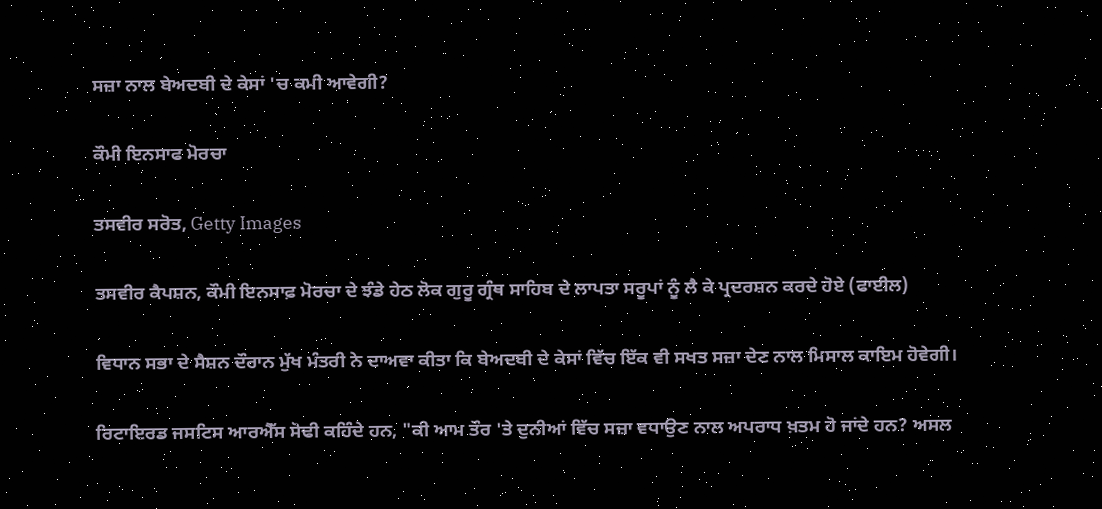ਸਜ਼ਾ ਨਾਲ ਬੇਅਦਬੀ ਦੇ ਕੇਸਾਂ 'ਚ ਕਮੀ ਆਵੇਗੀ?

ਕੌਮੀ ਇਨਸਾਫ ਮੋਰਚਾ

ਤਸਵੀਰ ਸਰੋਤ, Getty Images

ਤਸਵੀਰ ਕੈਪਸ਼ਨ, ਕੌਮੀ ਇਨਸਾਫ਼ ਮੋਰਚਾ ਦੇ ਝੰਡੇ ਹੇਠ ਲੋਕ ਗੁਰੂ ਗ੍ਰੰਥ ਸਾਹਿਬ ਦੇ ਲਾਪਤਾ ਸਰੂਪਾਂ ਨੂੰ ਲੈ ਕੇ ਪ੍ਰਦਰਸ਼ਨ ਕਰਦੇ ਹੋਏ (ਫਾਈਲ)

ਵਿਧਾਨ ਸਭਾ ਦੇ ਸੈਸ਼ਨ ਦੌਰਾਨ ਮੁੱਖ ਮੰਤਰੀ ਨੇ ਦਾਅਵਾ ਕੀਤਾ ਕਿ ਬੇਅਦਬੀ ਦੇ ਕੇਸਾਂ ਵਿੱਚ ਇੱਕ ਵੀ ਸਖਤ ਸਜ਼ਾ ਦੇਣ ਨਾਲ ਮਿਸਾਲ ਕਾਇਮ ਹੋਵੇਗੀ।

ਰਿਟਾਇਰਡ ਜਸਟਿਸ ਆਰਐੱਸ ਸੋਢੀ ਕਹਿੰਦੇ ਹਨ, "ਕੀ ਆਮ ਤੌਰ 'ਤੇ ਦੁਨੀਆਂ ਵਿੱਚ ਸਜ਼ਾ ਵਧਾਉਣ ਨਾਲ ਅਪਰਾਧ ਖ਼ਤਮ ਹੋ ਜਾਂਦੇ ਹਨ? ਅਸਲ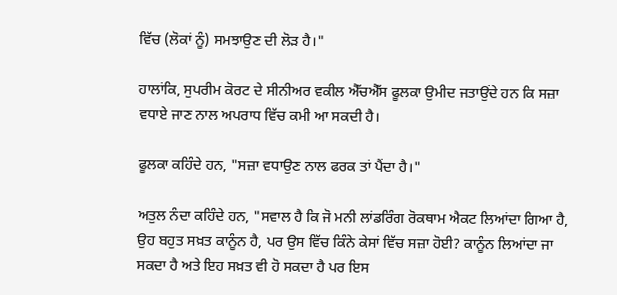ਵਿੱਚ (ਲੋਕਾਂ ਨੂੰ) ਸਮਝਾਉਣ ਦੀ ਲੋੜ ਹੈ।"

ਹਾਲਾਂਕਿ, ਸੁਪਰੀਮ ਕੋਰਟ ਦੇ ਸੀਨੀਅਰ ਵਕੀਲ ਐੱਚਐੱਸ ਫੂਲਕਾ ਉਮੀਦ ਜਤਾਉਂਦੇ ਹਨ ਕਿ ਸਜ਼ਾ ਵਧਾਏ ਜਾਣ ਨਾਲ ਅਪਰਾਧ ਵਿੱਚ ਕਮੀ ਆ ਸਕਦੀ ਹੈ।

ਫੂਲਕਾ ਕਹਿੰਦੇ ਹਨ, "ਸਜ਼ਾ ਵਧਾਉਣ ਨਾਲ ਫਰਕ ਤਾਂ ਪੈਂਦਾ ਹੈ।"

ਅਤੁਲ ਨੰਦਾ ਕਹਿੰਦੇ ਹਨ, "ਸਵਾਲ ਹੈ ਕਿ ਜੋ ਮਨੀ ਲਾਂਡਰਿੰਗ ਰੋਕਥਾਮ ਐਕਟ ਲਿਆਂਦਾ ਗਿਆ ਹੈ, ਉਹ ਬਹੁਤ ਸਖ਼ਤ ਕਾਨੂੰਨ ਹੈ, ਪਰ ਉਸ ਵਿੱਚ ਕਿੰਨੇ ਕੇਸਾਂ ਵਿੱਚ ਸਜ਼ਾ ਹੋਈ? ਕਾਨੂੰਨ ਲਿਆਂਦਾ ਜਾ ਸਕਦਾ ਹੈ ਅਤੇ ਇਹ ਸਖ਼ਤ ਵੀ ਹੋ ਸਕਦਾ ਹੈ ਪਰ ਇਸ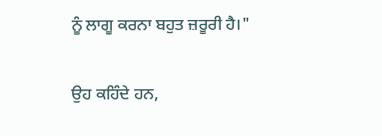ਨੂੰ ਲਾਗੂ ਕਰਨਾ ਬਹੁਤ ਜ਼ਰੂਰੀ ਹੈ।"

ਉਹ ਕਹਿੰਦੇ ਹਨ,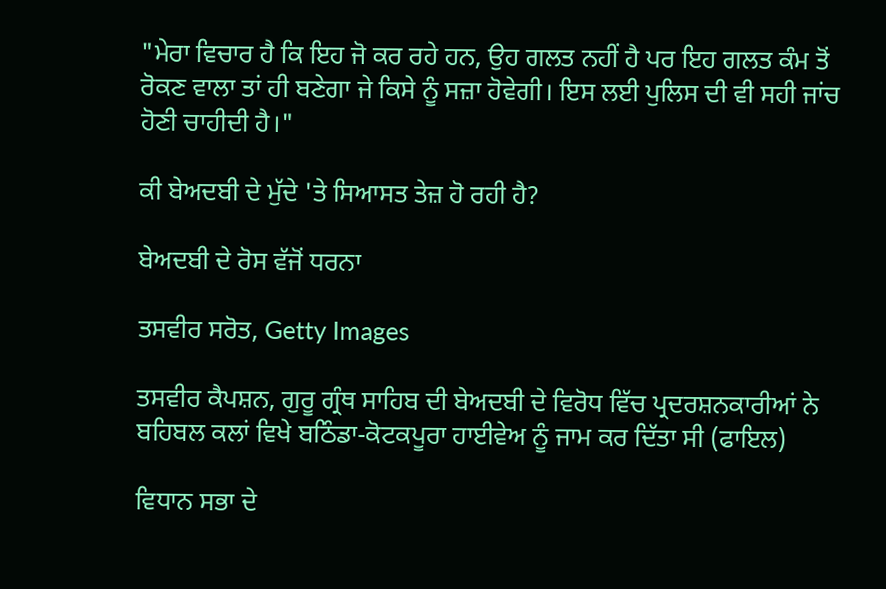"ਮੇਰਾ ਵਿਚਾਰ ਹੈ ਕਿ ਇਹ ਜੋ ਕਰ ਰਹੇ ਹਨ, ਉਹ ਗਲਤ ਨਹੀਂ ਹੈ ਪਰ ਇਹ ਗਲਤ ਕੰਮ ਤੋਂ ਰੋਕਣ ਵਾਲਾ ਤਾਂ ਹੀ ਬਣੇਗਾ ਜੇ ਕਿਸੇ ਨੂੰ ਸਜ਼ਾ ਹੋਵੇਗੀ। ਇਸ ਲਈ ਪੁਲਿਸ ਦੀ ਵੀ ਸਹੀ ਜਾਂਚ ਹੋਣੀ ਚਾਹੀਦੀ ਹੈ।"

ਕੀ ਬੇਅਦਬੀ ਦੇ ਮੁੱਦੇ 'ਤੇ ਸਿਆਸਤ ਤੇਜ਼ ਹੋ ਰਹੀ ਹੈ?

ਬੇਅਦਬੀ ਦੇ ਰੋਸ ਵੱਜੋਂ ਧਰਨਾ

ਤਸਵੀਰ ਸਰੋਤ, Getty Images

ਤਸਵੀਰ ਕੈਪਸ਼ਨ, ਗੁਰੂ ਗ੍ਰੰਥ ਸਾਹਿਬ ਦੀ ਬੇਅਦਬੀ ਦੇ ਵਿਰੋਧ ਵਿੱਚ ਪ੍ਰਦਰਸ਼ਨਕਾਰੀਆਂ ਨੇ ਬਹਿਬਲ ਕਲਾਂ ਵਿਖੇ ਬਠਿੰਡਾ-ਕੋਟਕਪੂਰਾ ਹਾਈਵੇਅ ਨੂੰ ਜਾਮ ਕਰ ਦਿੱਤਾ ਸੀ (ਫਾਇਲ)

ਵਿਧਾਨ ਸਭਾ ਦੇ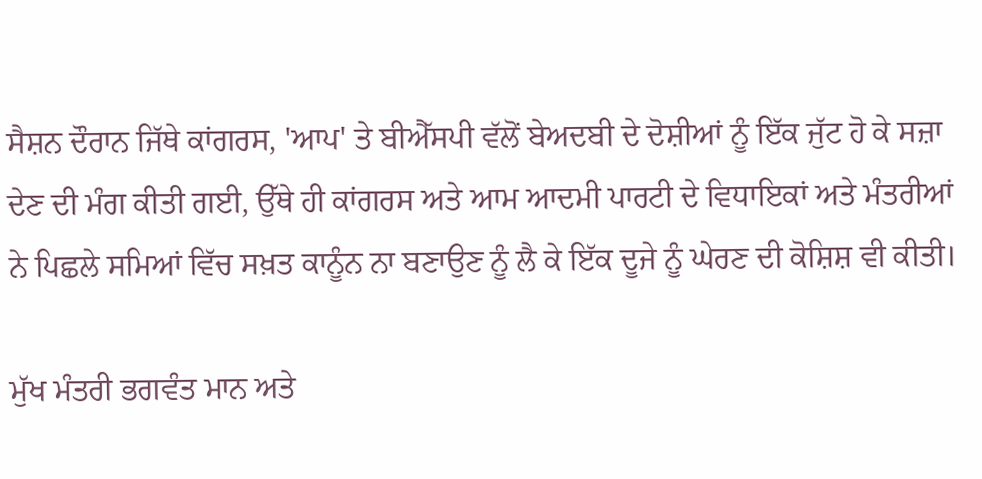ਸੈਸ਼ਨ ਦੌਰਾਨ ਜਿੱਥੇ ਕਾਂਗਰਸ, 'ਆਪ' ਤੇ ਬੀਐੱਸਪੀ ਵੱਲੋਂ ਬੇਅਦਬੀ ਦੇ ਦੋਸ਼ੀਆਂ ਨੂੰ ਇੱਕ ਜੁੱਟ ਹੋ ਕੇ ਸਜ਼ਾ ਦੇਣ ਦੀ ਮੰਗ ਕੀਤੀ ਗਈ, ਉੱਥੇ ਹੀ ਕਾਂਗਰਸ ਅਤੇ ਆਮ ਆਦਮੀ ਪਾਰਟੀ ਦੇ ਵਿਧਾਇਕਾਂ ਅਤੇ ਮੰਤਰੀਆਂ ਨੇ ਪਿਛਲੇ ਸਮਿਆਂ ਵਿੱਚ ਸਖ਼ਤ ਕਾਨੂੰਨ ਨਾ ਬਣਾਉਣ ਨੂੰ ਲੈ ਕੇ ਇੱਕ ਦੂਜੇ ਨੂੰ ਘੇਰਣ ਦੀ ਕੋਸ਼ਿਸ਼ ਵੀ ਕੀਤੀ।

ਮੁੱਖ ਮੰਤਰੀ ਭਗਵੰਤ ਮਾਨ ਅਤੇ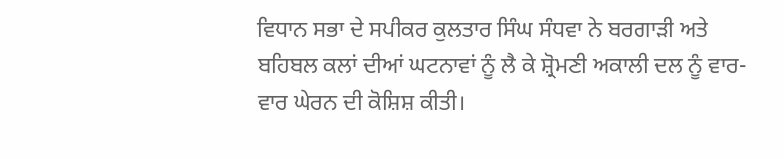ਵਿਧਾਨ ਸਭਾ ਦੇ ਸਪੀਕਰ ਕੁਲਤਾਰ ਸਿੰਘ ਸੰਧਵਾ ਨੇ ਬਰਗਾੜੀ ਅਤੇ ਬਹਿਬਲ ਕਲਾਂ ਦੀਆਂ ਘਟਨਾਵਾਂ ਨੂੰ ਲੈ ਕੇ ਸ਼੍ਰੋਮਣੀ ਅਕਾਲੀ ਦਲ ਨੂੰ ਵਾਰ-ਵਾਰ ਘੇਰਨ ਦੀ ਕੋਸ਼ਿਸ਼ ਕੀਤੀ।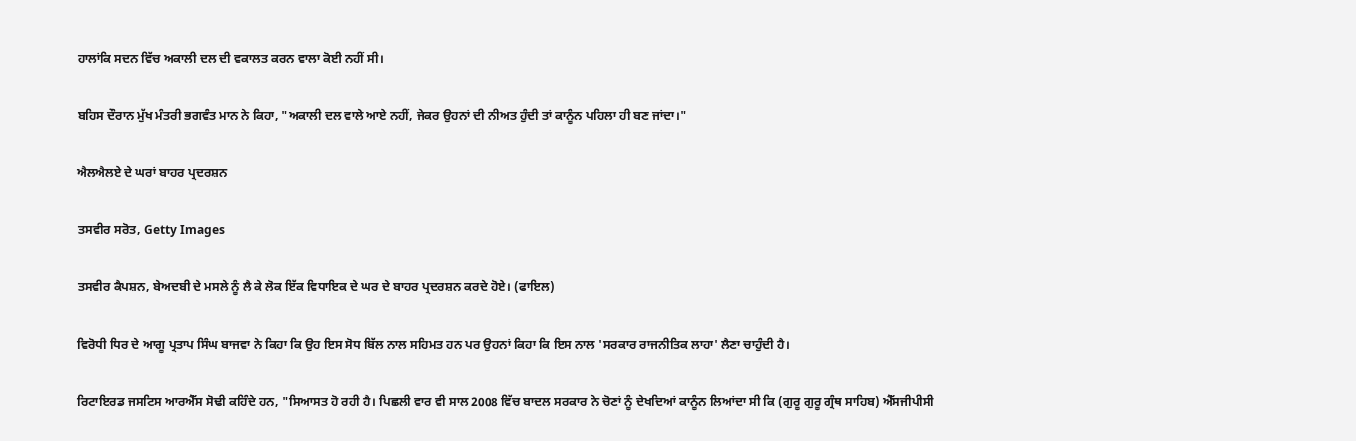ਹਾਲਾਂਕਿ ਸਦਨ ਵਿੱਚ ਅਕਾਲੀ ਦਲ ਦੀ ਵਕਾਲਤ ਕਰਨ ਵਾਲਾ ਕੋਈ ਨਹੀਂ ਸੀ।

ਬਹਿਸ ਦੌਰਾਨ ਮੁੱਖ ਮੰਤਰੀ ਭਗਵੰਤ ਮਾਨ ਨੇ ਕਿਹਾ, "ਅਕਾਲੀ ਦਲ ਵਾਲੇ ਆਏ ਨਹੀਂ, ਜੇਕਰ ਉਹਨਾਂ ਦੀ ਨੀਅਤ ਹੁੰਦੀ ਤਾਂ ਕਾਨੂੰਨ ਪਹਿਲਾ ਹੀ ਬਣ ਜਾਂਦਾ।"

ਐਲਐਲਏ ਦੇ ਘਰਾਂ ਬਾਹਰ ਪ੍ਰਦਰਸ਼ਨ

ਤਸਵੀਰ ਸਰੋਤ, Getty Images

ਤਸਵੀਰ ਕੈਪਸ਼ਨ, ਬੇਅਦਬੀ ਦੇ ਮਸਲੇ ਨੂੰ ਲੈ ਕੇ ਲੋਕ ਇੱਕ ਵਿਧਾਇਕ ਦੇ ਘਰ ਦੇ ਬਾਹਰ ਪ੍ਰਦਰਸ਼ਨ ਕਰਦੇ ਹੋਏ। (ਫਾਇਲ)

ਵਿਰੋਧੀ ਧਿਰ ਦੇ ਆਗੂ ਪ੍ਰਤਾਪ ਸਿੰਘ ਬਾਜਵਾ ਨੇ ਕਿਹਾ ਕਿ ਉਹ ਇਸ ਸੋਧ ਬਿੱਲ ਨਾਲ ਸਹਿਮਤ ਹਨ ਪਰ ਉਹਨਾਂ ਕਿਹਾ ਕਿ ਇਸ ਨਾਲ 'ਸਰਕਾਰ ਰਾਜਨੀਤਿਕ ਲਾਹਾ' ਲੈਣਾ ਚਾਹੁੰਦੀ ਹੈ।

ਰਿਟਾਇਰਡ ਜਸਟਿਸ ਆਰਐੱਸ ਸੋਢੀ ਕਹਿੰਦੇ ਹਨ, "ਸਿਆਸਤ ਹੋ ਰਹੀ ਹੈ। ਪਿਛਲੀ ਵਾਰ ਵੀ ਸਾਲ 2008 ਵਿੱਚ ਬਾਦਲ ਸਰਕਾਰ ਨੇ ਚੋਣਾਂ ਨੂੰ ਦੇਖਦਿਆਂ ਕਾਨੂੰਨ ਲਿਆਂਦਾ ਸੀ ਕਿ (ਗੁਰੂ ਗੁਰੂ ਗ੍ਰੰਥ ਸਾਹਿਬ) ਐੱਸਜੀਪੀਸੀ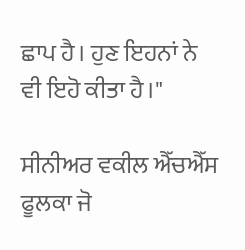ਛਾਪ ਹੈ। ਹੁਣ ਇਹਨਾਂ ਨੇ ਵੀ ਇਹੋ ਕੀਤਾ ਹੈ।"

ਸੀਨੀਅਰ ਵਕੀਲ ਐੱਚਐੱਸ ਫੂਲਕਾ ਜੋ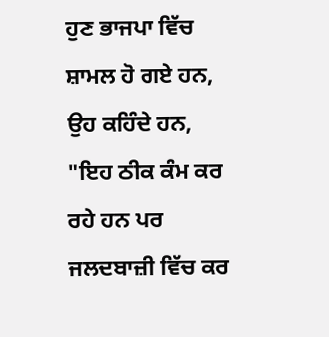ਹੁਣ ਭਾਜਪਾ ਵਿੱਚ ਸ਼ਾਮਲ ਹੋ ਗਏ ਹਨ, ਉਹ ਕਹਿੰਦੇ ਹਨ, "ਇਹ ਠੀਕ ਕੰਮ ਕਰ ਰਹੇ ਹਨ ਪਰ ਜਲਦਬਾਜ਼ੀ ਵਿੱਚ ਕਰ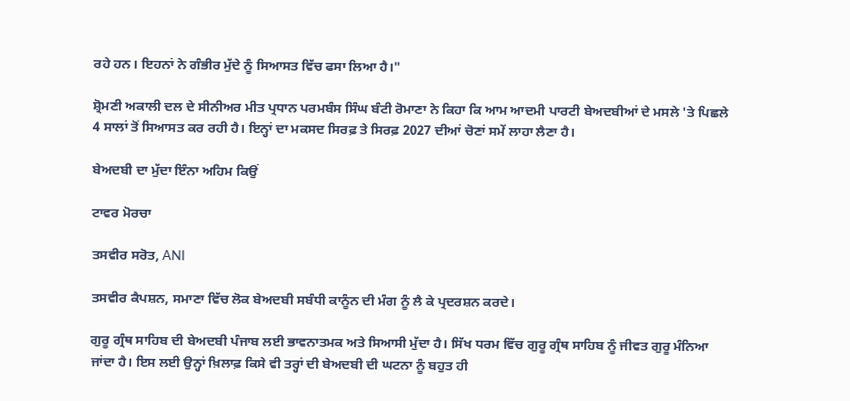ਰਹੇ ਹਨ। ਇਹਨਾਂ ਨੇ ਗੰਭੀਰ ਮੁੱਦੇ ਨੂੰ ਸਿਆਸਤ ਵਿੱਚ ਫਸਾ ਲਿਆ ਹੈ।"

ਸ਼੍ਰੋਮਣੀ ਅਕਾਲੀ ਦਲ ਦੇ ਸੀਨੀਅਰ ਮੀਤ ਪ੍ਰਧਾਨ ਪਰਮਬੰਸ ਸਿੰਘ ਬੰਟੀ ਰੋਮਾਣਾ ਨੇ ਕਿਹਾ ਕਿ ਆਮ ਆਦਮੀ ਪਾਰਟੀ ਬੇਅਦਬੀਆਂ ਦੇ ਮਸਲੇ 'ਤੇ ਪਿਛਲੇ 4 ਸਾਲਾਂ ਤੋਂ ਸਿਆਸਤ ਕਰ ਰਹੀ ਹੈ। ਇਨ੍ਹਾਂ ਦਾ ਮਕਸਦ ਸਿਰਫ਼ ਤੇ ਸਿਰਫ਼ 2027 ਦੀਆਂ ਚੋਣਾਂ ਸਮੇਂ ਲਾਹਾ ਲੈਣਾ ਹੈ।

ਬੇਅਦਬੀ ਦਾ ਮੁੱਦਾ ਇੰਨਾ ਅਹਿਮ ਕਿਉਂ

ਟਾਵਰ ਮੋਰਚਾ

ਤਸਵੀਰ ਸਰੋਤ, ANI

ਤਸਵੀਰ ਕੈਪਸ਼ਨ, ਸਮਾਣਾ ਵਿੱਚ ਲੋਕ ਬੇਅਦਬੀ ਸਬੰਧੀ ਕਾਨੂੰਨ ਦੀ ਮੰਗ ਨੂੰ ਲੈ ਕੇ ਪ੍ਰਦਰਸ਼ਨ ਕਰਦੇ।

ਗੁਰੂ ਗ੍ਰੰਥ ਸਾਹਿਬ ਦੀ ਬੇਅਦਬੀ ਪੰਜਾਬ ਲਈ ਭਾਵਨਾਤਮਕ ਅਤੇ ਸਿਆਸੀ ਮੁੱਦਾ ਹੈ। ਸਿੱਖ ਧਰਮ ਵਿੱਚ ਗੁਰੂ ਗ੍ਰੰਥ ਸਾਹਿਬ ਨੂੰ ਜੀਵਤ ਗੁਰੂ ਮੰਨਿਆ ਜਾਂਦਾ ਹੈ। ਇਸ ਲਈ ਉਨ੍ਹਾਂ ਖ਼ਿਲਾਫ਼ ਕਿਸੇ ਵੀ ਤਰ੍ਹਾਂ ਦੀ ਬੇਅਦਬੀ ਦੀ ਘਟਨਾ ਨੂੰ ਬਹੁਤ ਹੀ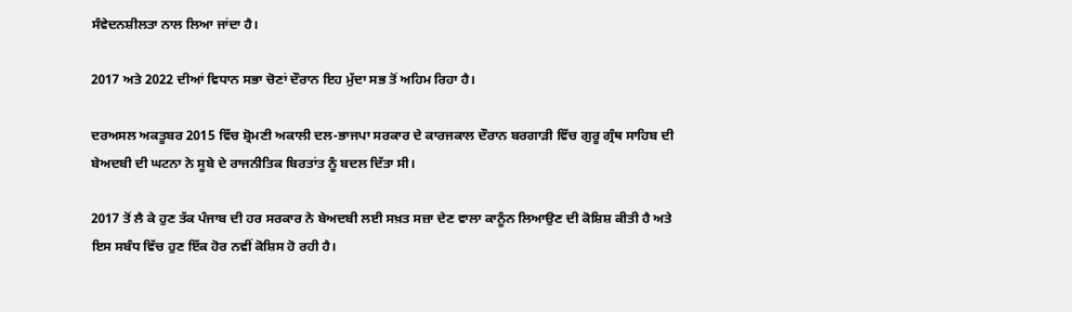ਸੰਵੇਦਨਸ਼ੀਲਤਾ ਨਾਲ ਲਿਆ ਜਾਂਦਾ ਹੈ।

2017 ਅਤੇ 2022 ਦੀਆਂ ਵਿਧਾਨ ਸਭਾ ਚੋਣਾਂ ਦੌਰਾਨ ਇਹ ਮੁੱਦਾ ਸਭ ਤੋਂ ਅਹਿਮ ਰਿਹਾ ਹੈ।

ਦਰਅਸਲ ਅਕਤੂਬਰ 2015 ਵਿੱਚ ਸ਼੍ਰੋਮਣੀ ਅਕਾਲੀ ਦਲ-ਭਾਜਪਾ ਸਰਕਾਰ ਦੇ ਕਾਰਜਕਾਲ ਦੌਰਾਨ ਬਰਗਾੜੀ ਵਿੱਚ ਗੁਰੂ ਗ੍ਰੰਥ ਸਾਹਿਬ ਦੀ ਬੇਅਦਬੀ ਦੀ ਘਟਨਾ ਨੇ ਸੂਬੇ ਦੇ ਰਾਜਨੀਤਿਕ ਬਿਰਤਾਂਤ ਨੂੰ ਬਦਲ ਦਿੱਤਾ ਸੀ।

2017 ਤੋਂ ਲੈ ਕੇ ਹੁਣ ਤੱਕ ਪੰਜਾਬ ਦੀ ਹਰ ਸਰਕਾਰ ਨੇ ਬੇਅਦਬੀ ਲਈ ਸਖ਼ਤ ਸਜ਼ਾ ਦੇਣ ਵਾਲਾ ਕਾਨੂੰਨ ਲਿਆਉਣ ਦੀ ਕੋਸ਼ਿਸ਼ ਕੀਤੀ ਹੈ ਅਤੇ ਇਸ ਸਬੰਧ ਵਿੱਚ ਹੁਣ ਇੱਕ ਹੋਰ ਨਵੀਂ ਕੋਸ਼ਿਸ ਹੋ ਰਹੀ ਹੈ।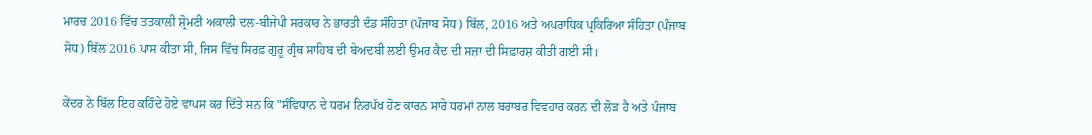ਮਾਰਚ 2016 ਵਿੱਚ ਤਤਕਾਲੀ ਸ਼੍ਰੋਮਣੀ ਅਕਾਲੀ ਦਲ-ਬੀਜੇਪੀ ਸਰਕਾਰ ਨੇ ਭਾਰਤੀ ਦੰਡ ਸੰਹਿਤਾ (ਪੰਜਾਬ ਸੋਧ) ਬਿੱਲ, 2016 ਅਤੇ ਅਪਰਾਧਿਕ ਪ੍ਰਕਿਰਿਆ ਸੰਹਿਤਾ (ਪੰਜਾਬ ਸੋਧ) ਬਿੱਲ 2016 ਪਾਸ ਕੀਤਾ ਸੀ, ਜਿਸ ਵਿੱਚ ਸਿਰਫ਼ ਗੁਰੂ ਗ੍ਰੰਥ ਸਾਹਿਬ ਦੀ ਬੇਅਦਬੀ ਲਈ ਉਮਰ ਕੈਦ ਦੀ ਸਜ਼ਾ ਦੀ ਸਿਫ਼ਾਰਸ਼ ਕੀਤੀ ਗਈ ਸੀ।

ਕੇਂਦਰ ਨੇ ਬਿੱਲ ਇਹ ਕਹਿੰਦੇ ਹੋਏ ਵਾਪਸ ਕਰ ਦਿੱਤੇ ਸਨ ਕਿ "ਸੰਵਿਧਾਨ ਦੇ ਧਰਮ ਨਿਰਪੱਖ ਹੋਣ ਕਾਰਨ ਸਾਰੇ ਧਰਮਾਂ ਨਾਲ ਬਰਾਬਰ ਵਿਵਹਾਰ ਕਰਨ ਦੀ ਲੋੜ ਹੈ ਅਤੇ ਪੰਜਾਬ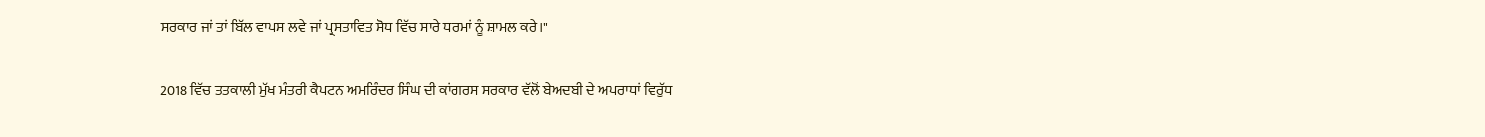ਸਰਕਾਰ ਜਾਂ ਤਾਂ ਬਿੱਲ ਵਾਪਸ ਲਵੇ ਜਾਂ ਪ੍ਰਸਤਾਵਿਤ ਸੋਧ ਵਿੱਚ ਸਾਰੇ ਧਰਮਾਂ ਨੂੰ ਸ਼ਾਮਲ ਕਰੇ।"

2018 ਵਿੱਚ ਤਤਕਾਲੀ ਮੁੱਖ ਮੰਤਰੀ ਕੈਪਟਨ ਅਮਰਿੰਦਰ ਸਿੰਘ ਦੀ ਕਾਂਗਰਸ ਸਰਕਾਰ ਵੱਲੋਂ ਬੇਅਦਬੀ ਦੇ ਅਪਰਾਧਾਂ ਵਿਰੁੱਧ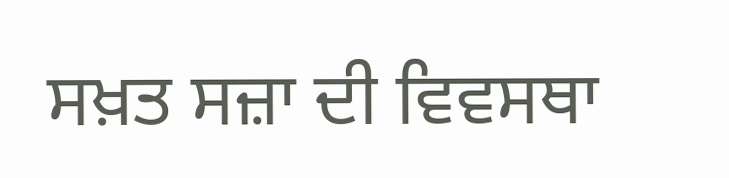ਸਖ਼ਤ ਸਜ਼ਾ ਦੀ ਵਿਵਸਥਾ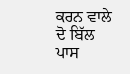ਕਰਨ ਵਾਲੇ ਦੋ ਬਿੱਲ ਪਾਸ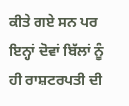ਕੀਤੇ ਗਏ ਸਨ ਪਰ ਇਨ੍ਹਾਂ ਦੋਵਾਂ ਬਿੱਲਾਂ ਨੂੰ ਹੀ ਰਾਸ਼ਟਰਪਤੀ ਦੀ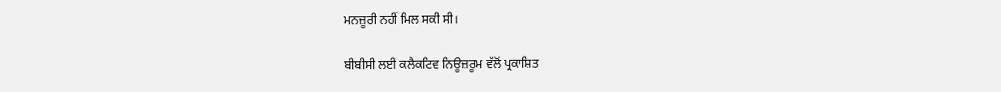ਮਨਜ਼ੂਰੀ ਨਹੀਂ ਮਿਲ ਸਕੀ ਸੀ।

ਬੀਬੀਸੀ ਲਈ ਕਲੈਕਟਿਵ ਨਿਊਜ਼ਰੂਮ ਵੱਲੋਂ ਪ੍ਰਕਾਸ਼ਿਤ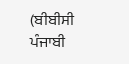(ਬੀਬੀਸੀ ਪੰਜਾਬੀ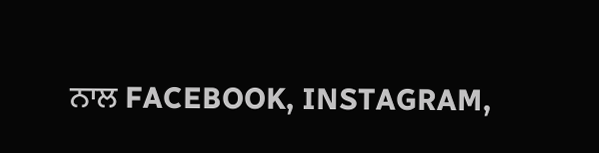ਨਾਲ FACEBOOK, INSTAGRAM,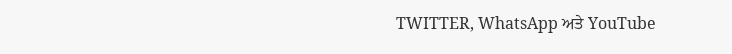TWITTER, WhatsApp ਅਤੇ YouTube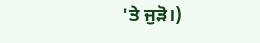'ਤੇ ਜੁੜੋ।)